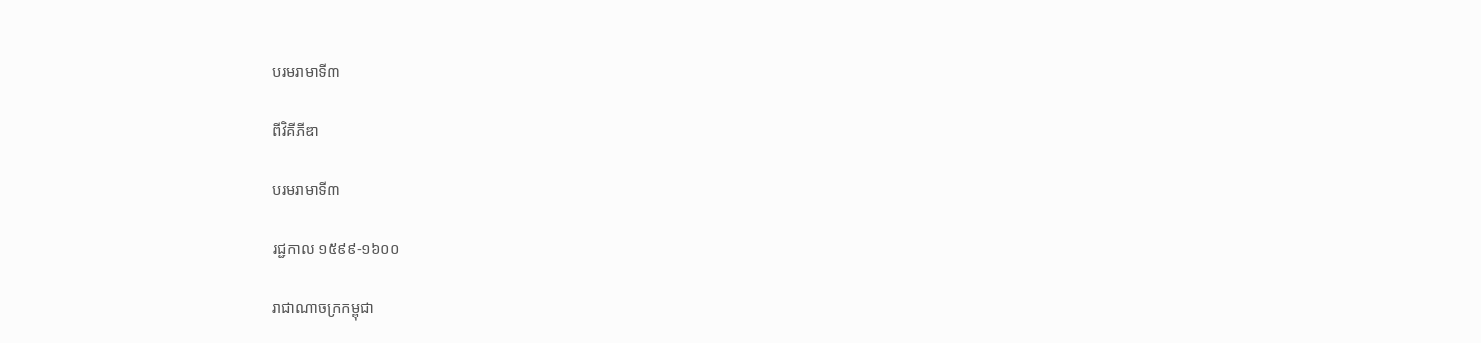បរមរាមាទី៣

ពីវិគីភីឌា

បរមរាមាទី៣

រជ្ជកាល ១៥៩៩-១៦០០

រាជាណាចក្រកម្ពុជា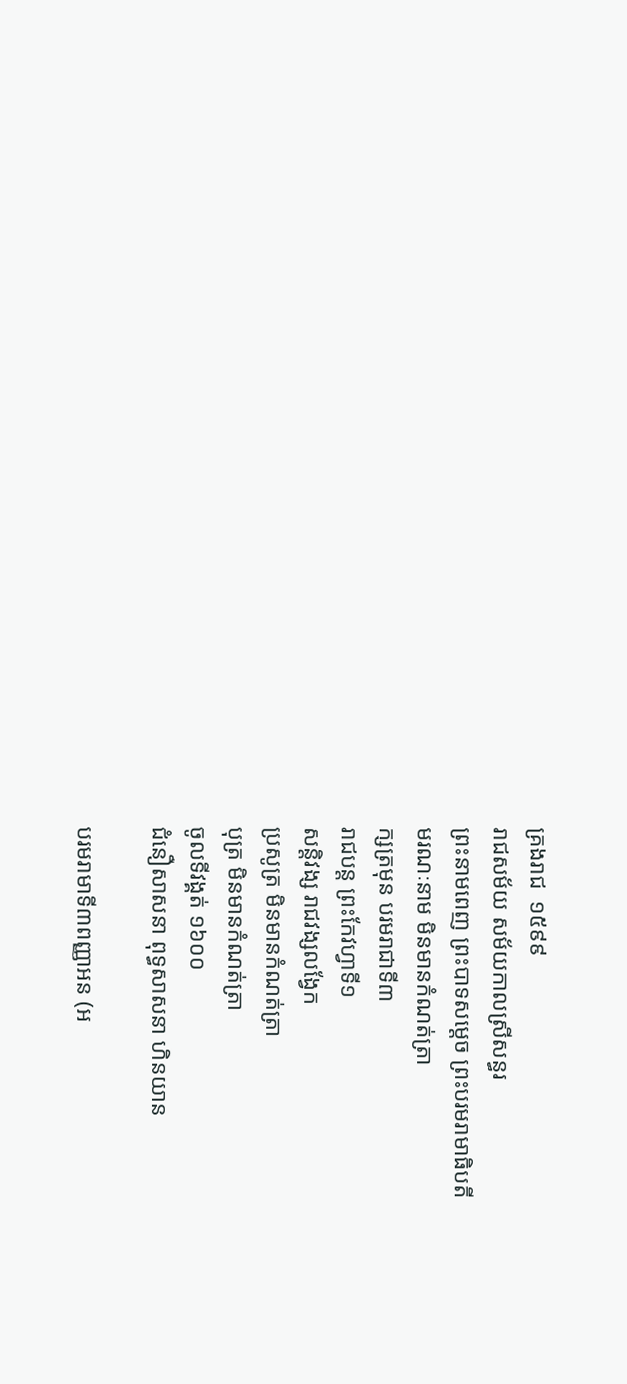គ្រងរាជ  ១៥៩៩
រាជសម័យ សម័យកាលស្រីសន្ធរ
ព្រះនាមពេញ ព្រះបាទសម្ដេច ព្រះបរមរាមាធិបតី
មរណៈនាម មិនមានកំណត់ត្រា
ក្សត្រមុន បរមរាជាទី៣
រាជបន្ត ព្រះកែវហ្វាទី១
សន្តិវង្ស រាជវង្សលង្វែក
ប្រសូត្រ មិនមានកំណត់ត្រា
បុត្រ មិនមានកំណត់ត្រា
ចូលទីវង្គត់ ១៦០០
ជំនឿសាសនា ពុទ្ធសាសនា ហិនយាន

បរមរាមាទី៣ពញ្ញាអន (អ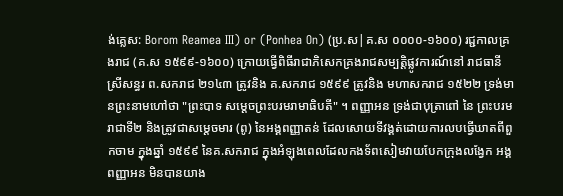ង់គ្លេស: Borom Reamea III) or (Ponhea On) (ប្រ.ស|គ.ស ០០០០-១៦០០) រជ្ជកាលគ្រងរាជ (គ.ស ១៥៩៩-១៦០០) ក្រោយធ្វើពិធីរាជាភិសេកគ្រងរាជសម្បត្តិផ្លូវការណ៍នៅ រាជធានីស្រីសន្ធរ ព.សករាជ ២១៤៣ ត្រូវនិង គ.សករាជ ១៥៩៩ ត្រូវនិង មហាសករាជ ១៥២២ ទ្រង់មានព្រះនាមហៅថា "ព្រះបាទ សម្ដេចព្រះបរមរាមាធិបតី" ។ ពញ្ញាអន ទ្រង់ជាបុត្រាពៅ នៃ ព្រះបរមរាជាទី២ និងត្រូវជាសម្ដេចមារ (ពូ) នៃអង្គពញ្ញាតន់ ដែលសោយទីវង្គត់ដោយការលបធ្វើឃាតពីពួកចាម ក្នុងឆ្នាំ ១៥៩៩ នៃគ.សករាជ ក្នុងអំឡុងពេលដែលកងទ័ពសៀមវាយបែកក្រុងលង្វែក អង្គពញ្ញាអន មិនបានយាង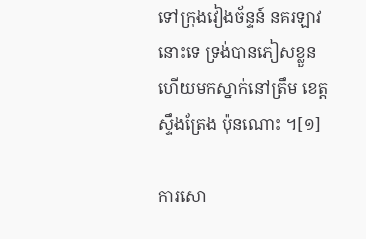ទៅក្រុងវៀងច័ន្ទន៍ នគរឡាវនោះទេ ទ្រង់បានភៀសខ្លួនហើយមកស្នាក់នៅត្រឹម ខេត្តស្ទឹងត្រែង ប៉ុនណោះ ។[១]

ការសោ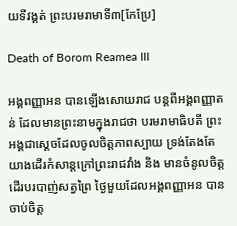យទីវង្គត់ ព្រះបរមរាមាទី៣[កែប្រែ]

Death of Borom Reamea III

អង្គពញ្ញាអន បានឡើងសោយរាជ បន្តពីអង្គពញ្ញាតន់ ដែលមានព្រះនាមក្នុងរាជថា បរមរាមាធិបតី ព្រះអង្គជាស្ដេចដែលចូលចិត្តភាពស្បាយ ទ្រង់តែងតែយាងដើរកំសាន្តក្រៅព្រះរាជវាំង និង មានចំនូលចិត្តដើរបរបាញ់សត្វព្រៃ ថ្ងៃមួយដែលអង្គពញ្ញាអន បានចាប់ចិត្ត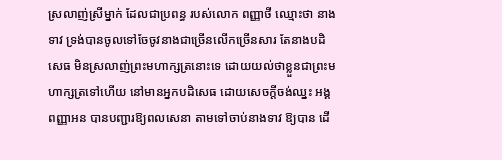ស្រលាញ់ស្រីម្នាក់ ដែលជាប្រពន្ធ របស់លោក ពញ្ញាថី ឈ្មោះថា នាងទាវ ទ្រង់បានចូលទៅចែចូវនាងជាច្រើនលើកច្រើនសារ តែនាងបដិសេធ មិនស្រលាញ់ព្រះមហាក្សត្រនោះទេ ដោយយល់ថាខ្លួនជាព្រះមហាក្សត្រទៅហើយ នៅមានអ្នកបដិសេធ ដោយសេចក្ដីចង់ឈ្នះ អង្គពញ្ញាអន បានបញ្ជារឱ្យពលសេនា តាមទៅចាប់នាងទាវ ឱ្យបាន ដើ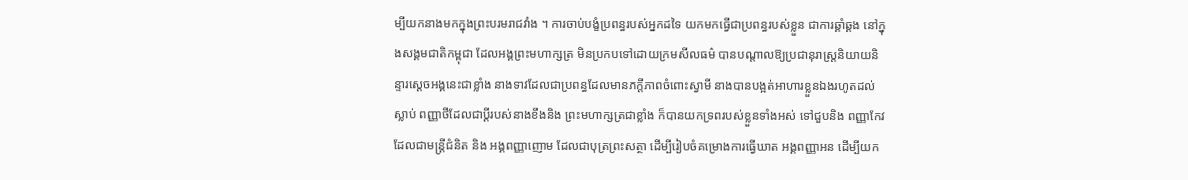ម្បីយកនាងមកក្នុងព្រះបរមរាជវាំង ។ ការចាប់បង្ខំប្រពន្ធរបស់អ្នកដទៃ យកមកធ្វើជាប្រពន្ធរបស់ខ្លួន ជាការឆ្គាំឆ្គង នៅក្នុងសង្គមជាតិកម្ពុជា ដែលអង្គព្រះមហាក្សត្រ មិនប្រកបទៅដោយក្រមសីលធម៌ បានបណ្ដាលឱ្យប្រជានុរាស្ត្រនិយាយនិន្ទារស្ដេចអង្គនេះជាខ្លាំង នាងទាវដែលជាប្រពន្ធដែលមានភក្ដីភាពចំពោះស្វាមី នាងបានបង្អត់អាហារខ្លួនឯងរហូតដល់ស្លាប់ ពញ្ញាថីដែលជាប្ដីរបស់នាងខឹងនិង ព្រះមហាក្សត្រជាខ្លាំង ក៏បានយកទ្រពរបស់ខ្លួនទាំងអស់ ទៅជួបនិង ពញ្ញាកែវ ដែលជាមន្ត្រីជំនិត និង អង្គពញ្ញាញោម ដែលជាបុត្រព្រះសត្ថា ដើម្បីរៀបចំគម្រោងការធ្វើឃាត អង្គពញ្ញាអន ដើម្បីយក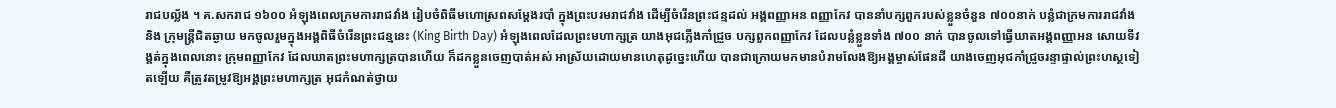រាជបល្ល័ង ។ គ.សករាជ ១៦០០ អំឡុងពេលក្រមការរាជវាំង រៀបចំពិធីមហោស្រពសម្ដែងរបាំ ក្នុងព្រះបរមរាជវាំង ដើម្បីចំរើនព្រះជន្មដល់ អង្គពញ្ញាអន ពញ្ញាកែវ បាននាំបក្សពួករបស់ខ្លួនចំនួន ៧០០នាក់ បន្លំជាក្រមការរាជវាំង និង ក្រុមន្ត្រីជិតឆ្ងាយ មកចូលរួមក្នុងអង្គពិធីចំរើនព្រះជន្មនេះ (King Birth Day) អំឡុងពេលដែលព្រះមហាក្សត្រ យាងអុជភ្លើងកាំជ្រួច បក្សពួកពញ្ញាកែវ ដែលបន្លំខ្លួនទាំង ៧០០ នាក់ បានចូលទៅធ្វើឃាតអង្គពញ្ញាអន សោយទីវង្គត់ក្នុងពេលនោះ ក្រុមពញ្ញាកែវ ដែលឃាតព្រះមហាក្សត្របានហើយ ក៏ដកខ្លួនចេញបាត់អស់ អាស្រ័យដោយមានហេតុដូច្នេះហើយ បានជាក្រោយមកមានបំរាមលែងឱ្យអង្គម្ចាស់ផែនដី យាងចេញអុជកាំជ្រួចរន្ទាផ្ទាល់ព្រះហស្ថទៀតឡើយ គឺត្រូវតម្រូវឱ្យអង្គព្រះមហាក្សត្រ អុជកំណត់ថ្វាយ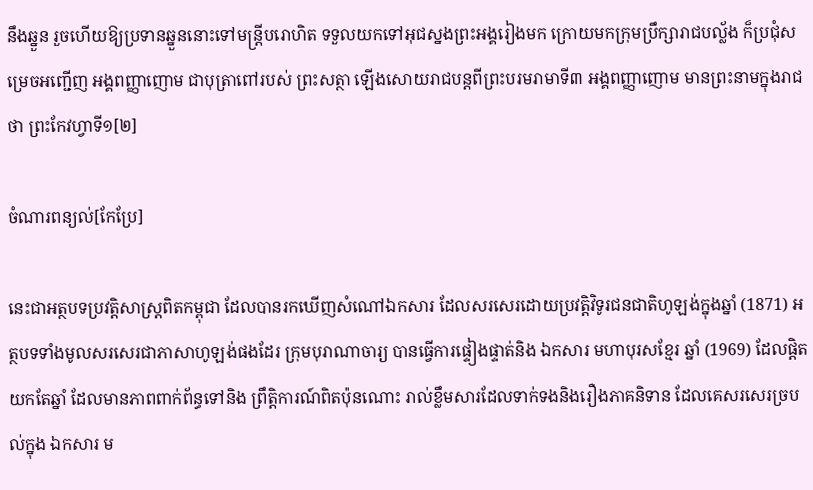នឹងឆ្នួន រួចហើយឱ្យប្រទានឆ្នួននោះទៅមន្ត្រីបរោហិត ទទួលយកទៅអុជស្នងព្រះអង្គរៀងមក ក្រោយមកក្រុមប្រឹក្សារាជបល្ល័ង ក៏ប្រជុំសម្រេចអញ្ជើញ អង្គពញ្ញាញោម ជាបុត្រាពៅរបស់ ព្រះសត្ថា ឡើងសោយរាជបន្តពីព្រះបរមរាមាទី៣ អង្គពញ្ញាញោម មានព្រះនាមក្នុងរាជថា ព្រះកែវហ្វាទី១[២]

ចំណារពន្យល់[កែប្រែ]

នេះជាអត្ថបទប្រវត្តិសាស្ត្រពិតកម្ពុជា ដែលបានរកឃើញសំណៅឯកសារ ដែលសរសេរដោយប្រវត្តិវិទូរជនជាតិហូឡង់ក្នុងឆ្នាំ (1871) អត្ថបទទាំងមូលសរសេរជាភាសាហូឡង់ផងដែរ ក្រុមបុរាណាចារ្យ បានធ្វើការផ្ទៀងផ្ទាត់និង ឯកសារ មហាបុរសខ្មែរ ឆ្នាំ (1969) ដែលផ្ដិតយកតែឆ្នាំ ដែលមានភាពពាក់ព័ន្ធទៅនិង ព្រឹត្តិការណ៍ពិតប៉ុនណោះ រាល់ខ្លឹមសារដែលទាក់ទងនិងរឿងភាគនិទាន ដែលគេសរសេរច្របល់ក្នុង ឯកសារ ម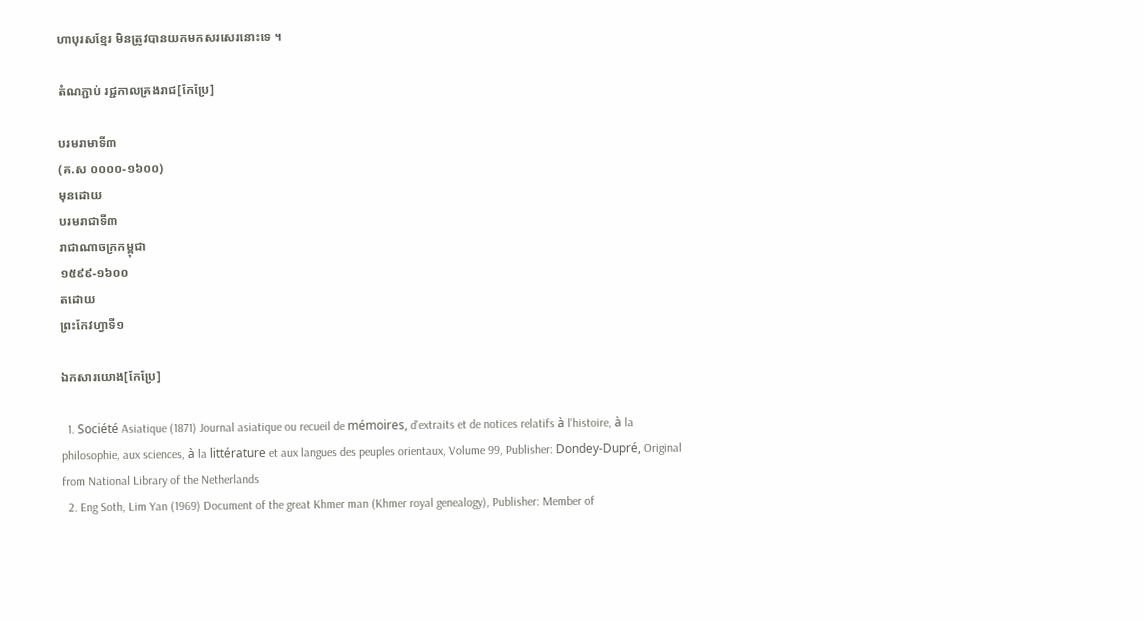ហាបុរសខ្មែរ មិនត្រូវបានយកមកសរសេរនោះទេ ។

តំណភ្ជាប់ រជ្ជកាលគ្រងរាជ[កែប្រែ]

បរមរាមាទី៣
(គ.ស ០០០០-១៦០០)
មុនដោយ
បរមរាជាទី៣
រាជាណាចក្រកម្ពុជា
១៥៩៩-១៦០០
តដោយ
ព្រះកែវហ្វាទី១

ឯកសារយោង[កែប្រែ]

  1. Société Asiatique (1871) Journal asiatique ou recueil de mémoires, d'extraits et de notices relatifs à l'histoire, à la philosophie, aux sciences, à la littérature et aux langues des peuples orientaux, Volume 99, Publisher: Dondey-Dupré, Original from National Library of the Netherlands
  2. Eng Soth, Lim Yan (1969) Document of the great Khmer man (Khmer royal genealogy), Publisher: Member of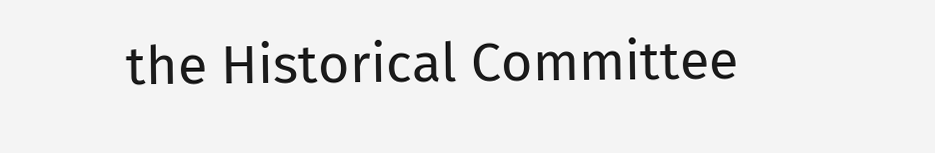the Historical Committee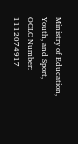Ministry of Education, Youth, and Sport, OCLC Number: 1112074917